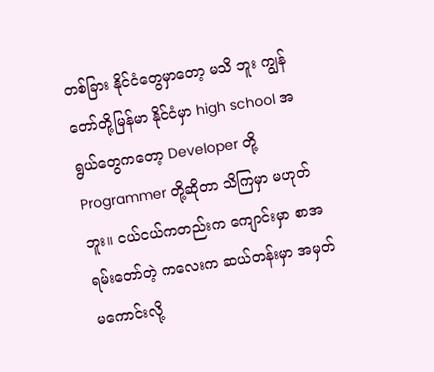တစ်ခြား နိုင်ငံတွေမှာတော့ မသိ ဘူး ကျွန်တော်တို့မြန်မာ နိုင်ငံမှာ high school အရွယ်တွေကတော့ Developer တို့ Programmer တို့ဆိုတာ သိကြမှာ မဟုတ်ဘူး။ ငယ်ငယ်ကတည်းက ကျောင်းမှာ စာအရမ်းတော်တဲ့ ကလေးက ဆယ်တန်းမှာ အမှတ်မကောင်းလို့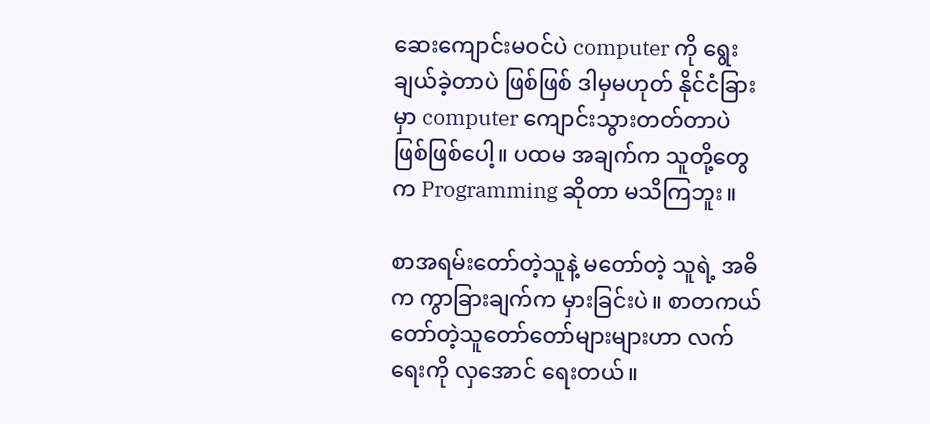ဆေးကျောင်းမဝင်ပဲ computer ကို ရွေးချယ်ခဲ့တာပဲ ဖြစ်ဖြစ် ဒါမှမဟုတ် နိုင်ငံခြားမှာ computer ကျောင်းသွားတတ်တာပဲ ဖြစ်ဖြစ်ပေါ့။ ပထမ အချက်က သူတို့တွေက Programming ဆိုတာ မသိကြဘူး။

စာအရမ်းတော်တဲ့သူနဲ့ မတော်တဲ့ သူရဲ့ အဓိက ကွာခြားချက်က မှားခြင်းပဲ။ စာတကယ်တော်တဲ့သူတော်တော်များများဟာ လက်ရေးကို လှအောင် ရေးတယ်။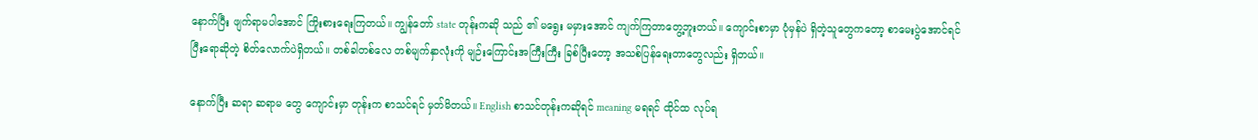နောက်ပြီး ဖျက်ရာမပါအောင် ကြိုးစားရေးကြတယ်။ ကျွန်တော် state တုန်းကဆို သည် ၏ မရွေး မမှားအောင် ကျက်ကြတာတွေ့ဘူးတယ်။ ကျောင်းစာမှာ ပုံမှန်ပဲ ရှိတဲ့သူတွေကတော့ စာမေးပွဲအောင်ရင် ပြီးရောဆိုတဲ့ စိတ်လောက်ပဲရှိတယ်။ တစ်ခါတစ်လေ တစ်မျက်နှာလုံးကို မျဉ်းကြောင်းအကြီးကြီး ခြစ်ပြီးတော့ အသစ်ပြန်ရေးတာတွေလည်း ရှိတယ်။

နောက်ပြီး ဆရာ ဆရာမ တွေ ကျောင်းမှာ တုန်းက စာသင်ရင် မှတ်မိတယ်။ English စာသင်တုန်းကဆိုရင် meaning မရရင် ထိုင်ထ လုပ်ရ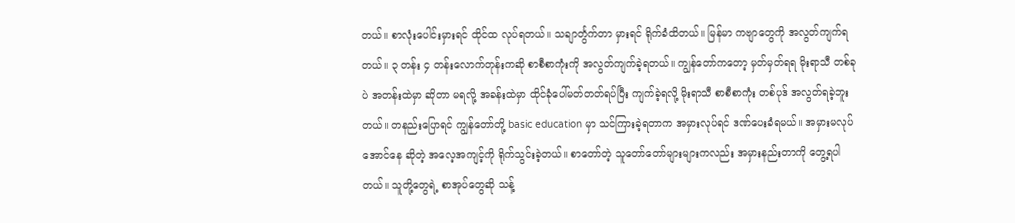တယ်။ စာလုံးပေါင်းမှားရင် ထိုင်ထ လုပ်ရတယ်။ သချာင်္တွက်တာ မှားရင် ရိုက်ခံထိတယ်။ မြန်မာ ကဗျာတွေကို အလွတ်ကျက်ရတယ်။ ၃ တန်း ၄ တန်းလောက်တုန်းကဆို စာစီစာကုံးကို အလွတ်ကျက်ခဲ့ရတယ်။ ကျွန်တော်ကတော့ မှတ်မှတ်ရရ မိုးရာသီ တစ်ခုပဲ အတန်းထဲမှာ ဆိုတာ မရလို့ အခန်းထဲမှာ ထိုင်ခုံပေါ်မတ်တတ်ရပ်ပြီး ကျက်ခဲ့ရလို့ မိုးရာသီ စာစီစာကုံး တစ်ပုဒ် အလွတ်ရခဲ့ဘူးတယ်။ တနည်းပြောရင် ကျွန်တော်တို့ basic education မှာ သင်ကြားခဲ့ရတာက အမှားလုပ်ရင် ဒဏ်ပေးခံရမယ်။ အမှားမလုပ်အောင်နေ ဆိုတဲ့ အလေ့အကျင့်ကို ရိုက်သွင်းခဲ့တယ်။ စာတော်တဲ့ သူတော်တော်များများကလည်း အမှားနည်းတာကို တွေ့ရပါတယ်။ သူတို့တွေရဲ့ စာအုပ်တွေဆို သန့်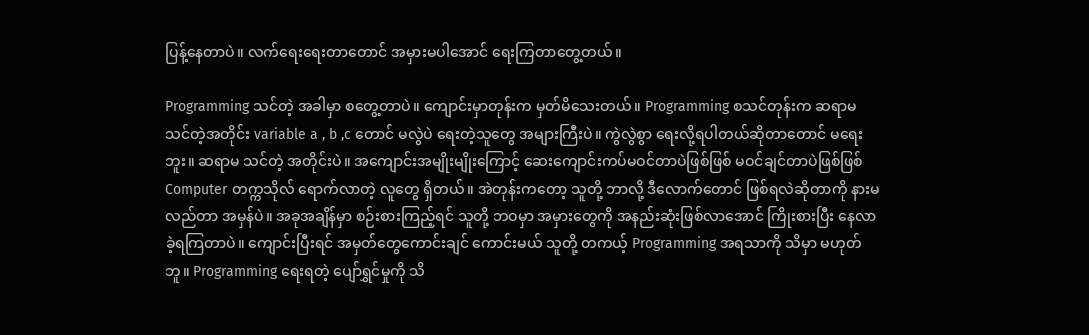ပြန့်နေတာပဲ။ လက်ရေးရေးတာတောင် အမှားမပါအောင် ရေးကြတာတွေ့တယ်။

Programming သင်တဲ့ အခါမှာ စတွေ့တာပဲ။ ကျောင်းမှာတုန်းက မှတ်မိသေးတယ်။ Programming စသင်တုန်းက ဆရာမ သင်တဲ့အတိုင်း variable a , b ,c တောင် မလွဲပဲ ရေးတဲ့သူတွေ အများကြီးပဲ။ ကွဲလွဲစွာ ရေးလို့ရပါတယ်ဆိုတာတောင် မရေးဘူး။ ဆရာမ သင်တဲ့ အတိုင်းပဲ။ အကျောင်းအမျိုးမျိုးကြောင့် ဆေးကျောင်းကပ်မဝင်တာပဲဖြစ်ဖြစ် မဝင်ချင်တာပဲဖြစ်ဖြစ် Computer တက္ကသိုလ် ရောက်လာတဲ့ လူတွေ ရှိတယ်။ အဲတုန်းကတော့ သူတို့ ဘာလို့ ဒီလောက်တောင် ဖြစ်ရလဲဆိုတာကို နားမလည်တာ အမှန်ပဲ။ အခုအချိန်မှာ စဉ်းစားကြည့်ရင် သူတို့ ဘဝမှာ အမှားတွေကို အနည်းဆုံးဖြစ်လာအောင် ကြိုးစားပြီး နေလာခဲ့ရကြတာပဲ။ ကျောင်းပြီးရင် အမှတ်တွေကောင်းချင် ကောင်းမယ် သူတို့ တကယ့် Programming အရသာကို သိမှာ မဟုတ်ဘူ။ Programming ရေးရတဲ့ ပျော်ရွှင်မှုကို သိ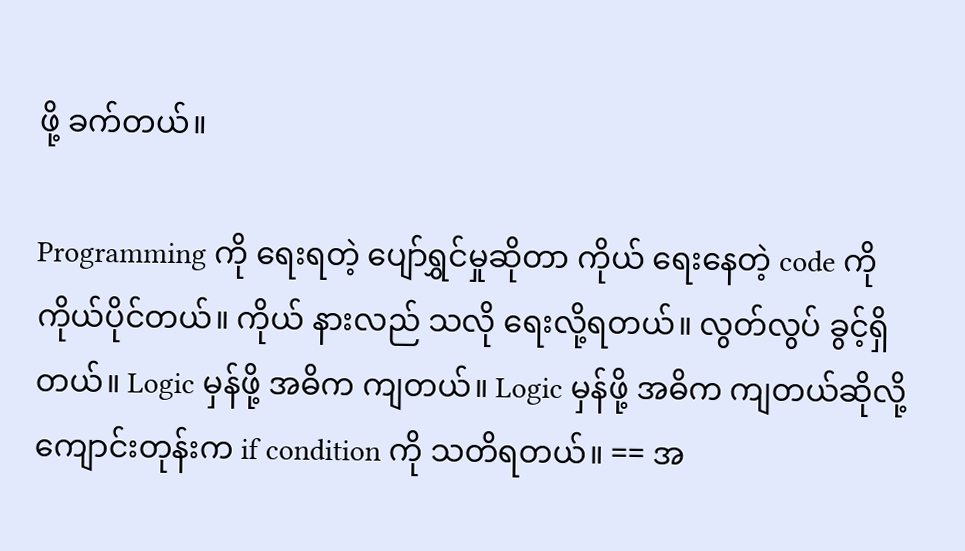ဖို့ ခက်တယ်။

Programming ကို ရေးရတဲ့ ပျော်ရွှင်မှုဆိုတာ ကိုယ် ရေးနေတဲ့ code ကို ကိုယ်ပိုင်တယ်။ ကိုယ် နားလည် သလို ရေးလို့ရတယ်။ လွတ်လွပ် ခွင့်ရှိတယ်။ Logic မှန်ဖို့ အဓိက ကျတယ်။ Logic မှန်ဖို့ အဓိက ကျတယ်ဆိုလို့ကျောင်းတုန်းက if condition ကို သတိရတယ်။ == အ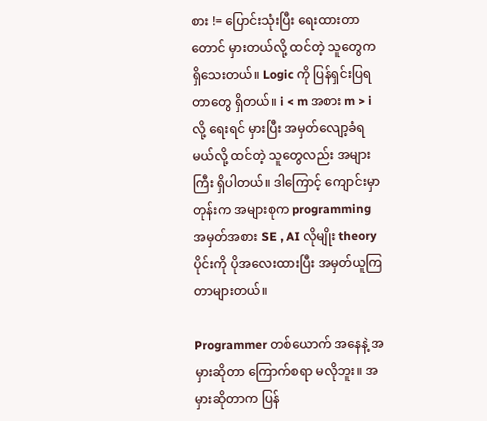စား != ပြောင်းသုံးပြီး ရေးထားတာတောင် မှားတယ်လို့ ထင်တဲ့ သူတွေက ရှိသေးတယ်။ Logic ကို ပြန်ရှင်းပြရတာတွေ ရှိတယ်။ i < m အစား m > i လို့ ရေးရင် မှားပြီး အမှတ်လျော့ခံရမယ်လို့ ထင်တဲ့ သူတွေလည်း အများကြီး ရှိပါတယ်။ ဒါကြောင့် ကျောင်းမှာတုန်းက အများစုက programming အမှတ်အစား SE , AI လိုမျိုး theory ပိုင်းကို ပိုအလေးထားပြီး အမှတ်ယူကြတာများတယ်။

Programmer တစ်ယောက် အနေနဲ့ အမှားဆိုတာ ကြောက်စရာ မလိုဘူး။ အမှားဆိုတာက ပြန်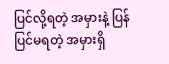ပြင်လို့ရတဲ့ အမှားနဲ့ ပြန်ပြင်မရတဲ့ အမှားရှိ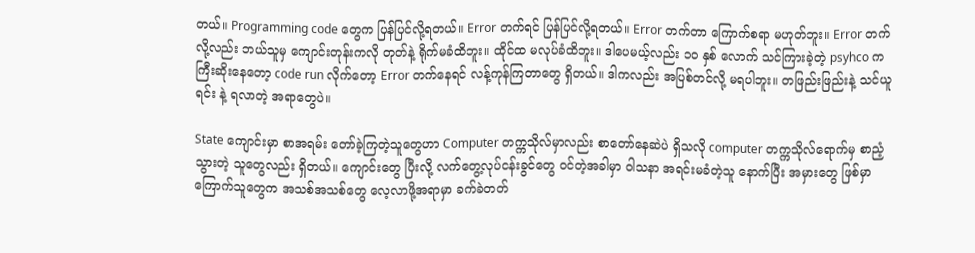တယ်။ Programming code တွေက ပြန်ပြင်လို့ရတယ်။ Error တက်ရင် ပြန်ပြင်လို့ရတယ်။ Error တက်တာ ကြောက်စရာ မဟုတ်ဘူး။ Error တက်လို့လည်း ဘယ်သူမှ ကျောင်းတုန်းကလို တုတ်နဲ့ ရိုက်မခံထိဘူး။ ထိုင်ထ မလုပ်ခံထိဘူး။ ဒါပေမယ့်လည်း ၁၀ နှစ် လောက် သင်ကြားခဲ့တဲ့ psyhco က ကြီးဆိုးနေတော့ code run လိုက်တော့ Error တက်နေရင် လန့်ကုန်ကြတာတွေ ရှိတယ်။ ဒါကလည်း အပြစ်တင်လို့ မရပါဘူး။ တဖြည်းဖြည်းနဲ့ သင်ယူရင်း နဲ့ ရလာတဲ့ အရာတွေပဲ။

State ကျောင်းမှာ စာအရမ်း တော်ခဲ့ကြတဲ့သူတွေဟာ Computer တက္ကသိုလ်မှာလည်း စာတော်နေဆဲပဲ ရှိသလို computer တက္ကသိုလ်ရောက်မှ စာညံ့သွားတဲ့ သူတွေလည်း ရှိတယ်။ ကျောင်းတွေ ပြီးလို့ လက်တွေ့လုပ်ငန်းခွင်တွေ ဝင်တဲ့အခါမှာ ဝါသနာ အရင်းမခံတဲ့သူ နောက်ပြီး အမှားတွေ ဖြစ်မှာ ကြောက်သူတွေက အသစ်အသစ်တွေ လေ့လာဖို့အရာမှာ ခက်ခဲတတ်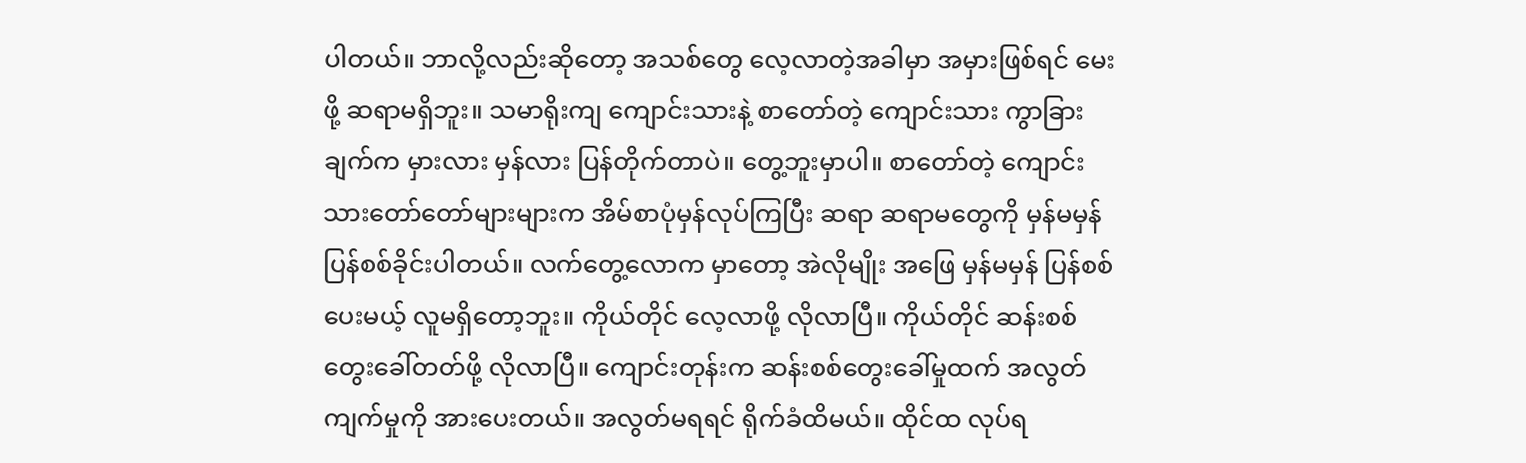ပါတယ်။ ဘာလို့လည်းဆိုတော့ အသစ်တွေ လေ့လာတဲ့အခါမှာ အမှားဖြစ်ရင် မေးဖို့ ဆရာမရှိဘူး။ သမာရိုးကျ ကျောင်းသားနဲ့ စာတော်တဲ့ ကျောင်းသား ကွာခြားချက်က မှားလား မှန်လား ပြန်တိုက်တာပဲ။ တွေ့ဘူးမှာပါ။ စာတော်တဲ့ ကျောင်းသားတော်တော်များများက အိမ်စာပုံမှန်လုပ်ကြပြီး ဆရာ ဆရာမတွေကို မှန်မမှန် ပြန်စစ်ခိုင်းပါတယ်။ လက်တွေ့လောက မှာတော့ အဲလိုမျိုး အဖြေ မှန်မမှန် ပြန်စစ်ပေးမယ့် လူမရှိတော့ဘူး။ ကိုယ်တိုင် လေ့လာဖို့ လိုလာပြီ။ ကိုယ်တိုင် ဆန်းစစ်တွေးခေါ်တတ်ဖို့ လိုလာပြီ။ ကျောင်းတုန်းက ဆန်းစစ်တွေးခေါ်မှုထက် အလွတ်ကျက်မှုကို အားပေးတယ်။ အလွတ်မရရင် ရိုက်ခံထိမယ်။ ထိုင်ထ လုပ်ရ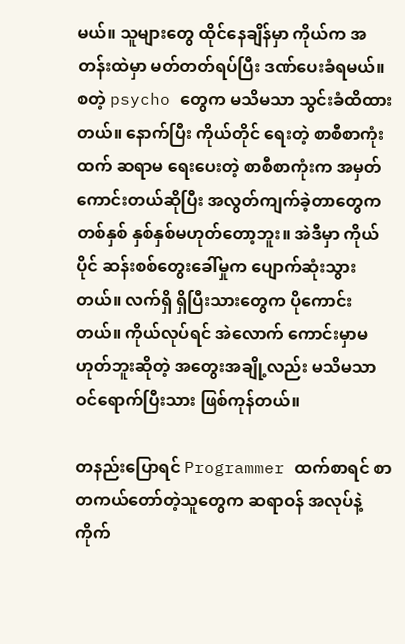မယ်။ သူများတွေ ထိုင်နေချိန်မှာ ကိုယ်က အတန်းထဲမှာ မတ်တတ်ရပ်ပြီး ဒဏ်ပေးခံရမယ်။ စတဲ့ psycho တွေက မသိမသာ သွင်းခံထိထားတယ်။ နောက်ပြီး ကိုယ်တိုင် ရေးတဲ့ စာစီစာကုံးထက် ဆရာမ ရေးပေးတဲ့ စာစီစာကုံးက အမှတ်ကောင်းတယ်ဆိုပြီး အလွတ်ကျက်ခဲ့တာတွေက တစ်နှစ် နှစ်နှစ်မဟုတ်တော့ဘူး။ အဲဒီမှာ ကိုယ်ပိုင် ဆန်းစစ်တွေးခေါ်မှုက ပျောက်ဆုံးသွားတယ်။ လက်ရှိ ရှိပြီးသားတွေက ပိုကောင်းတယ်။ ကိုယ်လုပ်ရင် အဲလောက် ကောင်းမှာမဟုတ်ဘူးဆိုတဲ့ အတွေးအချို့လည်း မသိမသာ ဝင်ရောက်ပြီးသား ဖြစ်ကုန်တယ်။

တနည်းပြောရင် Programmer ထက်စာရင် စာတကယ်တော်တဲ့သူတွေက ဆရာဝန် အလုပ်နဲ့ ကိုက်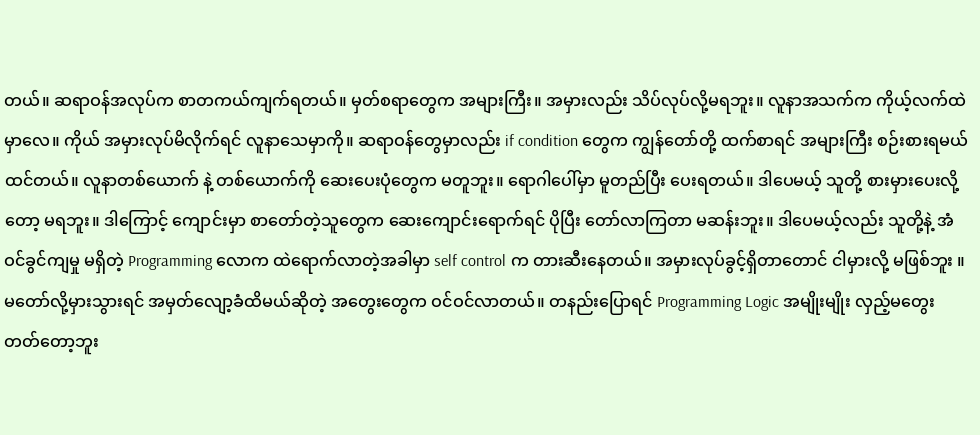တယ်။ ဆရာဝန်အလုပ်က စာတကယ်ကျက်ရတယ်။ မှတ်စရာတွေက အများကြီး။ အမှားလည်း သိပ်လုပ်လို့မရဘူး။ လူနာအသက်က ကိုယ့်လက်ထဲမှာလေ။ ကိုယ် အမှားလုပ်မိလိုက်ရင် လူနာသေမှာကို။ ဆရာဝန်တွေမှာလည်း if condition တွေက ကျွန်တော်တို့ ထက်စာရင် အများကြီး စဉ်းစားရမယ် ထင်တယ်။ လူနာတစ်ယောက် နဲ့ တစ်ယောက်ကို ဆေးပေးပုံတွေက မတူဘူး။ ရောဂါပေါ်မှာ မူတည်ပြီး ပေးရတယ်။ ဒါပေမယ့် သူတို့ စားမှားပေးလို့တော့ မရဘူး။ ဒါကြောင့် ကျောင်းမှာ စာတော်တဲ့သူတွေက ဆေးကျောင်းရောက်ရင် ပိုပြီး တော်လာကြတာ မဆန်းဘူး။ ဒါပေမယ့်လည်း သူတို့နဲ့ အံဝင်ခွင်ကျမှု မရှိတဲ့ Programming လောက ထဲရောက်လာတဲ့အခါမှာ self control က တားဆီးနေတယ်။ အမှားလုပ်ခွင့်ရှိတာတောင် ငါမှားလို့ မဖြစ်ဘူး ။ မတော်လို့မှားသွားရင် အမှတ်လျော့ခံထိမယ်ဆိုတဲ့ အတွေးတွေက ဝင်ဝင်လာတယ်။ တနည်းပြောရင် Programming Logic အမျိုးမျိုး လှည့်မတွေးတတ်တော့ဘူး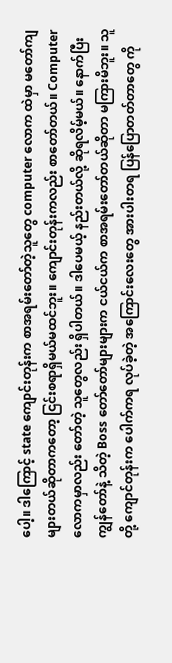ပေါ့။ ဒါကြောင့် state ကျောင်းတုန်းက စာအရမ်းတော်တဲ့သူတွေ computer လောက ထဲမှာ မတော်ကျများတယ်ဆိုတာကတော့ ငြင်းစရာရှိမယ်မထင်ဘူး။ ကျောင်းတုန်းကလည်း စာတော်တယ်။ Computer လောကမှာလည်း တော်တဲ့ သူတွေလည်း ရှိပါတယ်။ ဒါပေမယ့် နည်းတယ်လို့ ဆိုရလိမ့်မယ်။ နောက်ပြီး ကျွန်တော်နဲ့ သိတဲ့ Boss တော်တော်များများက ငယ်ငယ်က စာအရမ်းတော်တယ်ဆိုတာ မကြားမိဘူး။ သူတို့ ကျောင်တုန်းက ပေါက်ကရ လုပ်ခဲ့တဲ့ အကြောင်းလေးတွေ အားပါးတရ ပြန်ပြောတတ်တာတွေ ကို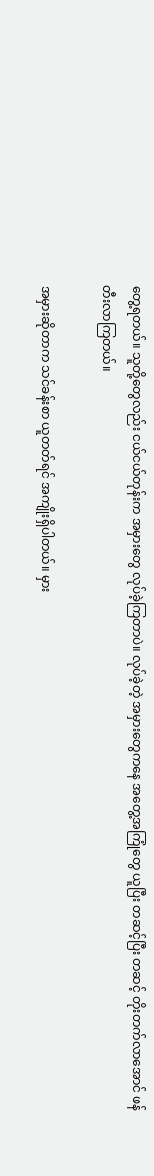တွေ့ရတယ်။ သူတို့တွေလည်း ငယ်ငယ်တုန်းက အမှားတွေ လုပ်ခဲ့ကြတာပဲ။ လုပ်ခဲ့တဲ့ အမှားတွေကနေ အတွေ့အကြုံတွေ ယူပြီး တဆင့်ပြီး တဆင့် တိုးတက်လာအောင် ဖန်တီးလာကြတယ်။

အမှားဆိုတာက သင်ခန်းစာ ယူတတ်ရင် အကျိုးရှိပါတယ်။ မှား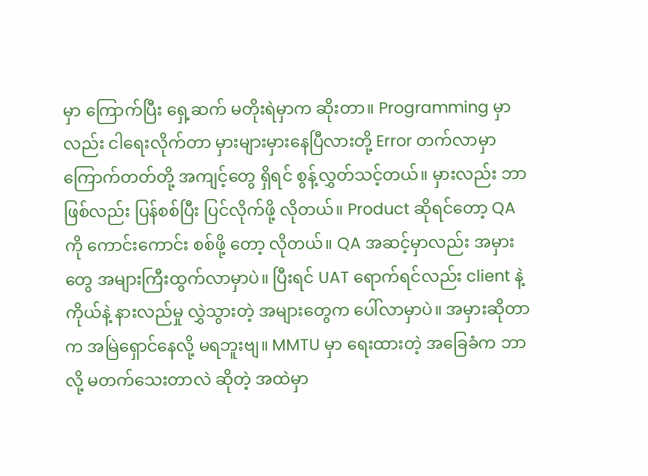မှာ ကြောက်ပြီး ရှေ့ဆက် မတိုးရဲမှာက ဆိုးတာ။ Programming မှာလည်း ငါရေးလိုက်တာ မှားများမှားနေပြီလားတို့ Error တက်လာမှာ ကြောက်တတ်တို့ အကျင့်တွေ ရှိရင် စွန့်လွှတ်သင့်တယ်။ မှားလည်း ဘာဖြစ်လည်း ပြန်စစ်ပြီး ပြင်လိုက်ဖို့ လိုတယ်။ Product ဆိုရင်တော့ QA ကို ကောင်းကောင်း စစ်ဖို့ တော့ လိုတယ်။ QA အဆင့်မှာလည်း အမှားတွေ အများကြီးထွက်လာမှာပဲ။ ပြီးရင် UAT ရောက်ရင်လည်း client နဲ့ ကိုယ်နဲ့ နားလည်မှု လွှဲသွားတဲ့ အများတွေက ပေါ်လာမှာပဲ။ အမှားဆိုတာက အမြဲရှောင်နေလို့ မရဘူးဗျ။ MMTU မှာ ရေးထားတဲ့ အခြေခံက ဘာလို့ မတက်သေးတာလဲ ဆိုတဲ့ အထဲမှာ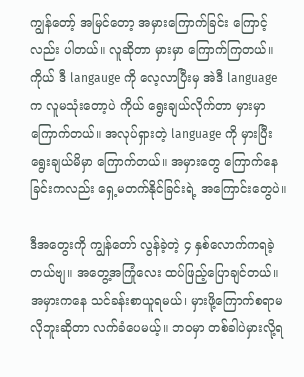ကျွန်တော့် အမြင်တော့ အမှားကြောက်ခြင်း ကြောင့်လည်း ပါတယ်။ လူဆိုတာ မှားမှာ ကြောက်ကြတယ်။ ကိုယ် ဒီ langauge ကို လေ့လာပြီးမှ အဲဒီ language က လူမသုံးတော့ပဲ ကိုယ် ရွေးချယ်လိုက်တာ မှားမှာ ကြောက်တယ်။ အလုပ်ရှားတဲ့ language ကို မှားပြီး ရွေးချယ်မိမှာ ကြောက်တယ်။ အမှားတွေ ကြောက်နေခြင်းကလည်း ရှေ့မတက်နိုင်ခြင်းရဲ့ အကြောင်းတွေပဲ။

ဒီအတွေးကို ကျွန်တော် လွန်ခဲ့တဲ့ ၄ နှစ်လောက်ကရခဲ့တယ်ဗျ။ အတွေ့အကြုံလေး ထပ်ဖြည့်ပြောချင်တယ်။ အမှားကနေ သင်ခန်းစာယူရမယ်၊ မှားဖို့ကြောက်စရာမလိုဘူးဆိုတာ လက်ခံပေမယ့်။ ဘဝမှာ တစ်ခါပဲမှားလို့ရ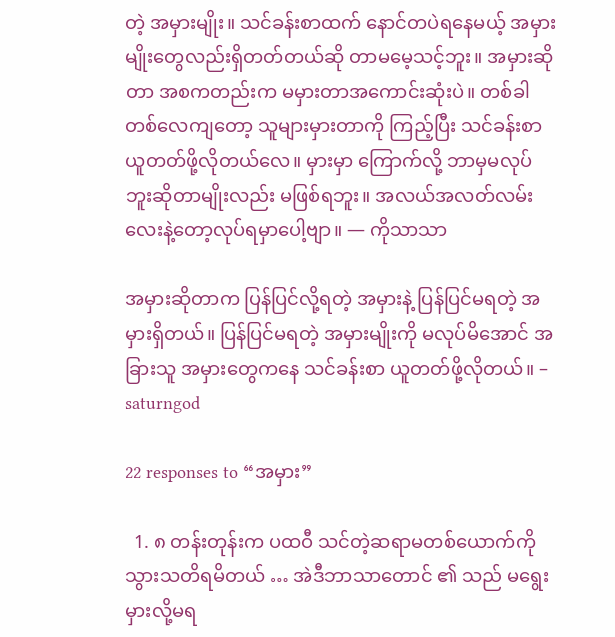တဲ့ အမှားမျိုး။ သင်ခန်းစာထက် နောင်တပဲရနေမယ့် အမှားမျိုးတွေလည်းရှိတတ်တယ်ဆို တာမမေ့သင့်ဘူး။ အမှားဆိုတာ အစကတည်းက မမှားတာအကောင်းဆုံးပဲ။ တစ်ခါတစ်လေကျတော့ သူများမှားတာကို ကြည့်ပြီး သင်ခန်းစာယူတတ်ဖို့လိုတယ်လေ။ မှားမှာ ကြောက်လို့ ဘာမှမလုပ်ဘူးဆိုတာမျိုးလည်း မဖြစ်ရဘူး။ အလယ်အလတ်လမ်း လေးနဲ့တော့လုပ်ရမှာပေါ့ဗျာ။ — ကိုသာသာ

အမှားဆိုတာက ပြန်ပြင်လို့ရတဲ့ အမှားနဲ့ ပြန်ပြင်မရတဲ့ အမှားရှိတယ်။ ပြန်ပြင်မရတဲ့ အမှားမျိုးကို မလုပ်မိအောင် အခြားသူ အမှားတွေကနေ သင်ခန်းစာ ယူတတ်ဖို့လိုတယ်။ – saturngod

22 responses to “အမှား”

  1. ၈ တန်းတုန်းက ပထဝီ သင်တဲ့ဆရာမတစ်ယောက်ကိုသွားသတိရမိတယ် … အဲဒီဘာသာတောင် ၏ သည် မရွေးမှားလို့မရ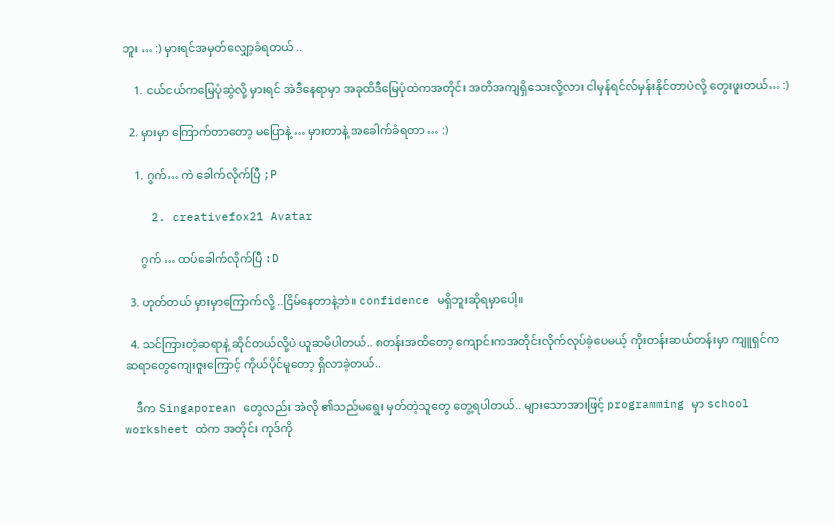ဘူး … :) မှားရင်အမှတ်လျှော့ခံရတယ် ..

    1. ငယ်ငယ်ကမြေပုံဆွဲလို့ မှားရင် အဲဒီနေရာမှာ အခုထိဒီမြေပုံထဲကအတိုင်း အတိအကျရှိသေးလို့လား ငါမှန်ရင်လ်မှန်းနိုင်တာပဲလို့ တွေးဖူးတယ်… :)

  2. မှားမှာ ကြောက်တာတော့ မပြောနဲ့ … မှားတာနဲ့ အခေါက်ခံရတာ … :)

    1. ဂွက်… ကဲ ခေါက်လိုက်ပြီ ;P

    2. creativefox21 Avatar

      ဂွက် … ထပ်ခေါက်လိုက်ပြီ :D

  3. ဟုတ်တယ် မှားမှာကြောက်လို့ ..ငြိမ်နေတာနဲ့ဘဲ။ confidence မရှိဘူးဆိုရမှာပေါ့။

  4. သင်ကြားတဲ့ဆရာနဲ့ ဆိုင်တယ်လို့ပဲ ယူဆမိပါတယ်.. ၈တန်းအထိတော့ ကျောင်းကအတိုင်းလိုက်လုပ်ခဲ့ပေမယ့် ကိုးတန်းဆယ်တန်းမှာ ကျူရှင်က ဆရာတွေကျေးဇူးကြောင့် ကိုယ်ပိုင်မူတော့ ရှိလာခဲ့တယ်..

    ဒီက Singaporean တွေလည်း အဲလို ၏သည်မရွေး မှတ်တဲ့သူတွေ တွေ့ရပါတယ်.. များသောအားဖြင့် programming မှာ school worksheet ထဲက အတိုင်း ကုဒ်ကို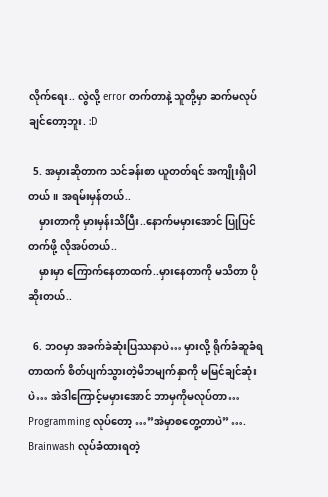လိုက်ရေး.. လွဲလို့ error တက်တာနဲ့ သူတို့မှာ ဆက်မလုပ်ချင်တော့ဘူး. :D

  5. အမှားဆိုတာက သင်ခန်းစာ ယူတတ်ရင် အကျိုးရှိပါတယ်။ အရမ်းမှန်တယ်..
    မှားတာကို မှားမှန်းသိပြီး..နောက်မမှားအောင် ပြုပြင်တက်ဖို့ လိုအပ်တယ်..
    မှားမှာ ကြောက်နေတာထက်..မှားနေတာကို မသိတာ ပိုဆိုးတယ်..

  6. ဘဝမှာ အခက်ခဲဆုံးပြဿနာပဲ… မှားလို့ ရိုက်ခံဆူခံရတာထက် စိတ်ပျက်သွားတဲ့မိဘမျက်နှာကို မမြင်ချင်ဆုံးပဲ… အဲဒါကြောင့်မမှားအောင် ဘာမှကိုမလုပ်တာ… Programming လုပ်တော့ …”အဲမှာစတွေ့တာပဲ” …. Brainwash လုပ်ခံထားရတဲ့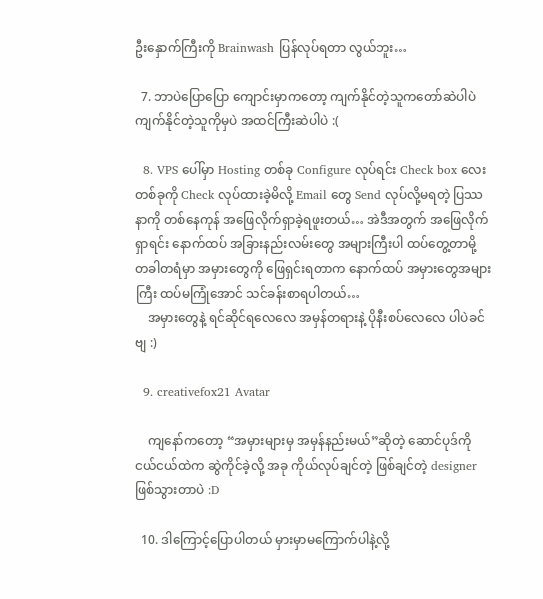ဦးနှောက်ကြီးကို Brainwash ပြန်လုပ်ရတာ လွယ်ဘူး…

  7. ဘာပဲပြောပြော ကျောင်းမှာကတော့ ကျက်နိုင်တဲ့သူကတော်ဆဲပါပဲ ကျက်နိုင်တဲ့သူကိုမှပဲ အထင်ကြီးဆဲပါပဲ :(

  8. VPS ပေါ်မှာ Hosting တစ်ခု Configure လုပ်ရင်း Check box လေးတစ်ခုကို Check လုပ်ထားခဲ့မိလို့ Email တွေ Send လုပ်လို့မရတဲ့ ပြဿနာကို တစ်နေကုန် အဖြေလိုက်ရှာခဲ့ရဖူးတယ်… အဲဒီအတွက် အဖြေလိုက်ရှာရင်း နောက်ထပ် အခြားနည်းလမ်းတွေ အများကြီးပါ ထပ်တွေ့တာမို့ တခါတရံမှာ အမှားတွေကို ဖြေရှင်းရတာက နောက်ထပ် အမှားတွေအများကြီး ထပ်မကြုံအောင် သင်ခန်းစာရပါတယ်…
    အမှားတွေနဲ့ ရင်ဆိုင်ရလေလေ အမှန်တရားနဲ့ ပိုနီးစပ်လေလေ ပါပဲခင်ဗျ :)

  9. creativefox21 Avatar

    ကျနော်ကတော့ “အမှားများမှ အမှန်နည်းမယ်”ဆိုတဲ့ ဆောင်ပုဒ်ကို ငယ်ငယ်ထဲက ဆွဲကိုင်ခဲ့လို့ အခု ကိုယ်လုပ်ချင်တဲ့ ဖြစ်ချင်တဲ့ designer ဖြစ်သွားတာပဲ :D

  10. ဒါကြောင့်ပြောပါတယ် မှားမှာမကြောက်ပါနဲ့လို့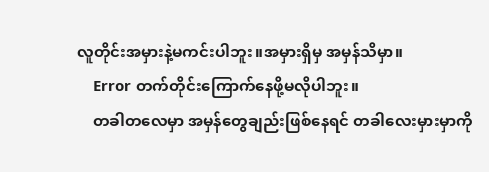လူတိုင်းအမှားနဲ့မကင်းပါဘူး။အမှားရှိမှ အမှန်သိမှာ။
    Error တက်တိုင်းကြောက်နေဖို့မလိုပါဘူး။
    တခါတလေမှာ အမှန်တွေချည်းဖြစ်နေရင် တခါလေးမှားမှာကို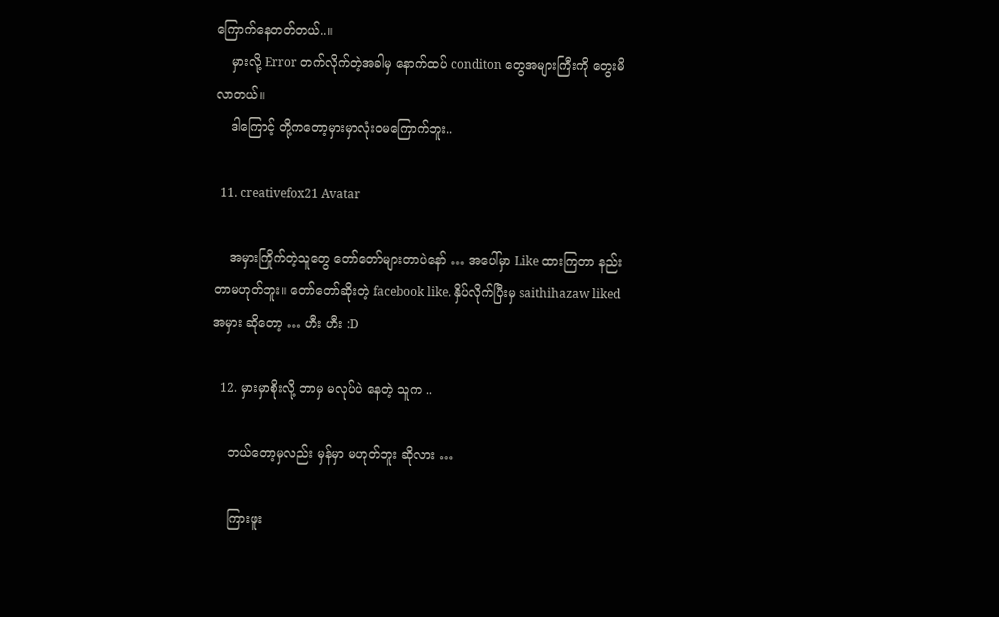ကြောက်နေတတ်တယ်..။
    မှားလို့ Error တက်လိုက်တဲ့အခါမှ နောက်ထပ် conditon တွေအများကြီးကို တွေးမိလာတယ်။
    ဒါကြောင့် တို့ကတော့မှားမှာလုံးဝမကြောက်ဘူး..

  11. creativefox21 Avatar

    အမှားကြိုက်တဲ့သူတွေ တော်တော်များတာပဲနော် … အပေါ်မှာ Like ထားကြတာ နည်းတာမဟုတ်ဘူး။ တော်တော်ဆိုးတဲ့ facebook like. နှိပ်လိုက်ပြီးမှ saithihazaw liked အမှား ဆိုတော့ … ဟီး ဟီး :D

  12. မှားမှာစိုးလို့ ဘာမှ မလုပ်ပဲ နေတဲ့ သူက ..

    ဘယ်တော့မှလည်း မှန်မှာ မဟုတ်ဘူး ဆိုလား …

    ကြားဖူး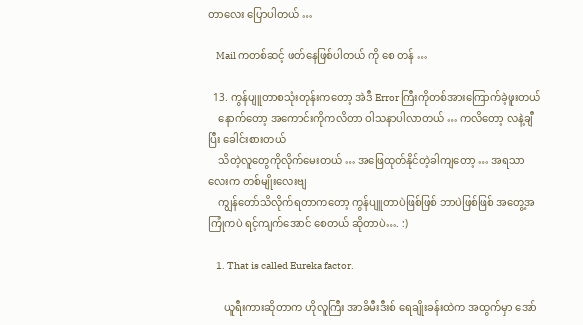တာလေး ပြောပါတယ် …

    Mail ကတစ်ဆင့် ဖတ်နေဖြစ်ပါတယ် ကို စေ တန် …

  13. ကွန်ပျူတာစသုံးတုန်းကတော့ အဲဒီ Error ကြီးကိုတစ်အားကြောက်ခဲ့ဖူးတယ်
    နောက်တော့ အကောင်းကိုကလိတာ ဝါသနာပါလာတယ် … ကလိတော့ လနဲ့ချီပြီး ခေါင်းစားတယ်
    သိတဲ့လူတွေကိုလိုက်မေးတယ် … အဖြေထုတ်နိုင်တဲ့ခါကျတော့ … အရသာလေးက တစ်မျိုးလေးဗျ
    ကျွန်တော်သိလိုက်ရတာကတော့ ကွန်ပျူတာပဲဖြစ်ဖြစ် ဘာပဲဖြစ်ဖြစ် အတွေ့အကြုံကပဲ ရင့်ကျက်အောင် စေတယ် ဆိုတာပဲ…. :)

    1. That is called Eureka factor.

      ယူရီးကားဆိုတာက ဟိုလူကြီး အာခိမီးဒီးစ် ရေချိုးခန်းထဲက အထွက်မှာ အော်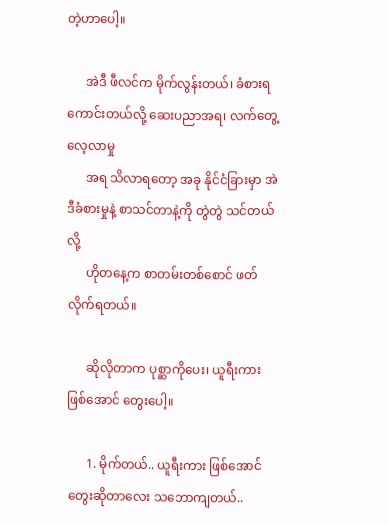တဲ့ဟာပေါ့။

      အဲဒီ ဖီလင်က မိုက်လွန်းတယ်၊ ခံစားရကောင်းတယ်လို့ ဆေးပညာအရ၊ လက်တွေ့လေ့လာမှု
      အရ သိလာရတော့ အခု နိုင်ငံခြားမှာ အဲဒီခံစားမှုနဲ့ စာသင်တာနဲ့ကို တွဲတွဲ သင်တယ်လို့
      ဟိုတနေ့က စာတမ်းတစ်စောင် ဖတ်လိုက်ရတယ်။

      ဆိုလိုတာက ပုစ္ဆာကိုပေး၊ ယူရီးကား ဖြစ်အောင် တွေးပေါ့။

      1. မိုက်တယ်.. ယူရီးကား ဖြစ်အောင် တွေးဆိုတာလေး သဘောကျတယ်..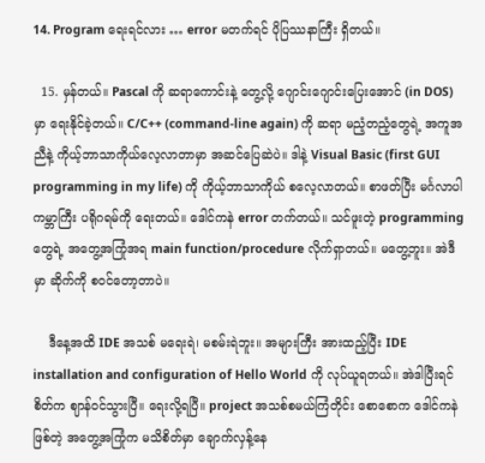14. Program ရေးရင်လား … error မတက်ရင် ပိုပြဿနာကြီး ရှိတယ်။

  15. မှန်တယ်။ Pascal ကို ဆရာကောင်းနဲ့ တွေ့လို့ ဂျောင်းဂျောင်းပြေးအောင် (in DOS) မှာ ရေးနိုင်ခဲ့တယ်။ C/C++ (command-line again) ကို ဆရာ မညံ့တညံ့တွေရဲ့ အကူအညီနဲ့ ကိုယ့်ဘာသာကိုယ်လေ့လာတာမှာ အဆင်ပြေဆဲပဲ။ ဒါနဲ့ Visual Basic (first GUI programming in my life) ကို ကိုယ့်ဘာသာကိုယ် စလေ့လာတယ်။ စာဖတ်ပြီး မင်္ဂလာပါ ကမ္ဘာကြီး ပရိုဂရမ်ကို ရေးတယ်။ ဒေါင်ကနဲ error တက်တယ်။ သင်ဖူးတဲ့ programming တွေရဲ့ အတွေ့အကြုံအရ main function/procedure လိုက်ရှာတယ်။ မတွေ့ဘူး။ အဲဒီမှာ ဆိုက်ကို စဝင်တော့တာပဲ။

    ဒီနေ့အထိ IDE အသစ် မရေးရဲ၊ မစမ်းရဲဘူး။ အများကြီး အားထည့်ပြီး IDE installation and configuration of Hello World ကို လုပ်ယူရတယ်။ အဲဒါပြီးရင် စိတ်က ဈာန်ဝင်သွားပြီ။ ရေးလို့ရပြီ။ project အသစ်စမယ်ကြံတိုင်း စောစောက ဒေါင်ကနဲ ဖြစ်တဲ့ အတွေ့အကြုံက မသိစိတ်မှာ ချောက်လှန့်နေ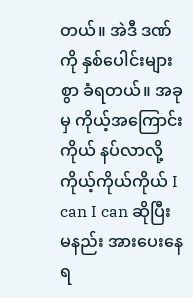တယ်။ အဲဒီ ဒဏ်ကို နှစ်ပေါင်းများစွာ ခံရတယ်။ အခုမှ ကိုယ့်အကြောင်းကိုယ် နပ်လာလို့ ကိုယ့်ကိုယ်ကိုယ် I can I can ဆိုပြီး မနည်း အားပေးနေရ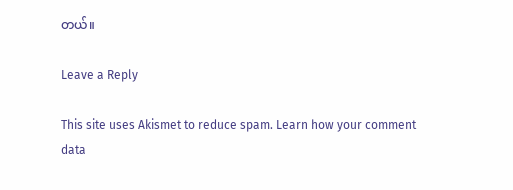တယ်။

Leave a Reply

This site uses Akismet to reduce spam. Learn how your comment data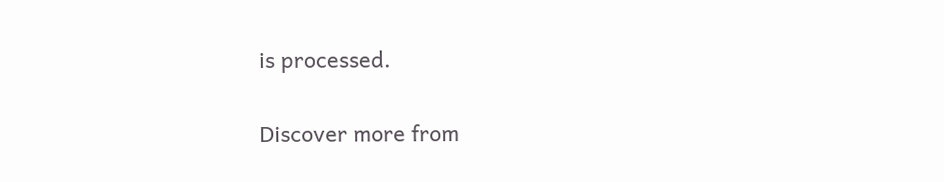is processed.

Discover more from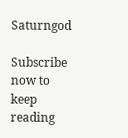Saturngod

Subscribe now to keep reading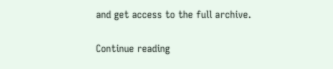and get access to the full archive.

Continue reading